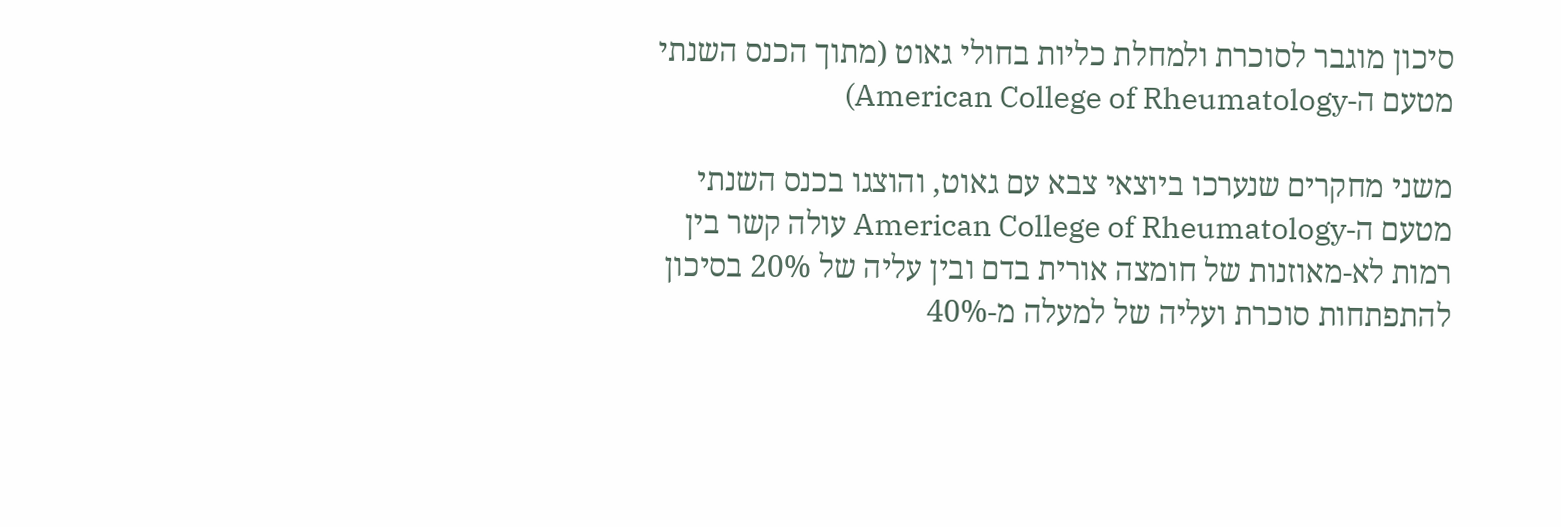סיכון מוגבר לסוכרת ולמחלת כליות בחולי גאוט (מתוך הכנס השנתי מטעם ה-American College of Rheumatology)

משני מחקרים שנערכו ביוצאי צבא עם גאוט, והוצגו בכנס השנתי מטעם ה-American College of Rheumatology עולה קשר בין רמות לא-מאוזנות של חומצה אורית בדם ובין עליה של 20% בסיכון להתפתחות סוכרת ועליה של למעלה מ-40%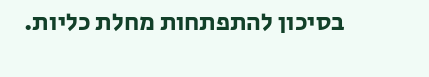בסיכון להתפתחות מחלת כליות.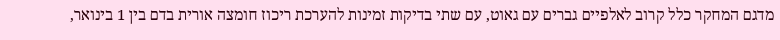מדגם המחקר כלל קרוב לאלפיים גברים עם גאוט, עם שתי בדיקות זמינות להערכת ריכוז חומצה אורית בדם בין 1 בינואר,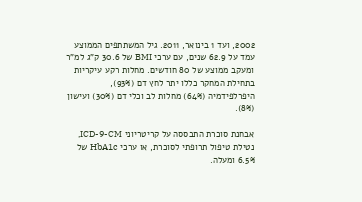2002, ועד 1 בינואר, 2011. גיל המשתתפים הממוצע עמד על 62.9 שנים, עם ערכי BMI של 30.6 ק”ג למ”ר ומעקב ממוצע של 80 חודשים. מחלות רקע עיקריות בתחילת המחקר כללו יתר לחץ דם (93%), היפרלפידמיה (64%) מחלות לב וכלי דם (30%) ועישון (8%).

אבחנת סוכרת התבססה על קריטריוני ICD-9-CM, נטילת טיפול תרופתי לסוכרת, או ערכי HbA1c של 6.5% ומעלה.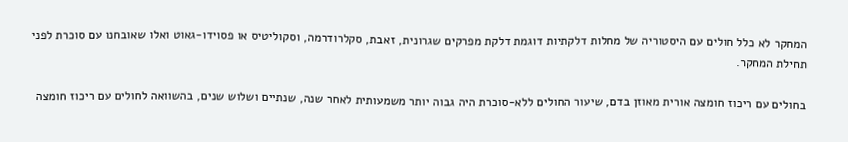המחקר לא כלל חולים עם היסטוריה של מחלות דלקתיות דוגמת דלקת מפרקים שגרונית, זאבת, סקלרודרמה, וסקוליטיס או פסוידו-גאוט ואלו שאובחנו עם סוכרת לפני תחילת המחקר.

בחולים עם ריכוז חומצה אורית מאוזן בדם, שיעור החולים ללא-סוכרת היה גבוה יותר משמעותית לאחר שנה, שנתיים ושלוש שנים, בהשוואה לחולים עם ריכוז חומצה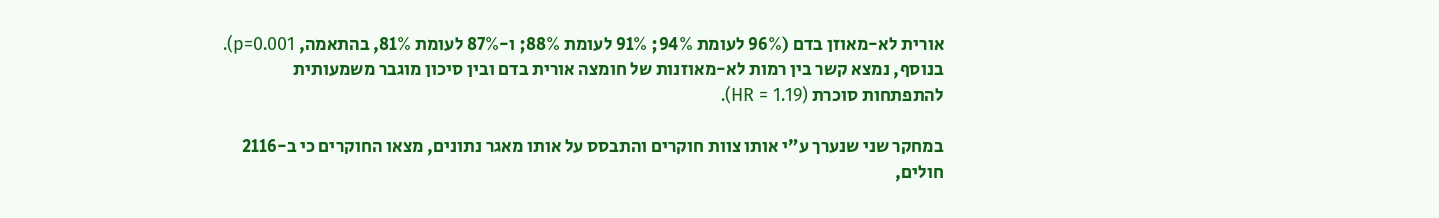אורית לא-מאוזן בדם (96% לעומת 94%; 91% לעומת 88%; ו-87% לעומת 81%, בהתאמה, p=0.001). בנוסף, נמצא קשר בין רמות לא-מאוזנות של חומצה אורית בדם ובין סיכון מוגבר משמעותית להתפתחות סוכרת (HR = 1.19).

במחקר שני שנערך ע”י אותו צוות חוקרים והתבסס על אותו מאגר נתונים, מצאו החוקרים כי ב-2116 חולים,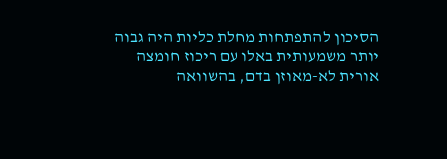הסיכון להתפתחות מחלת כליות היה גבוה יותר משמעותית באלו עם ריכוז חומצה אורית לא-מאוזן בדם, בהשוואה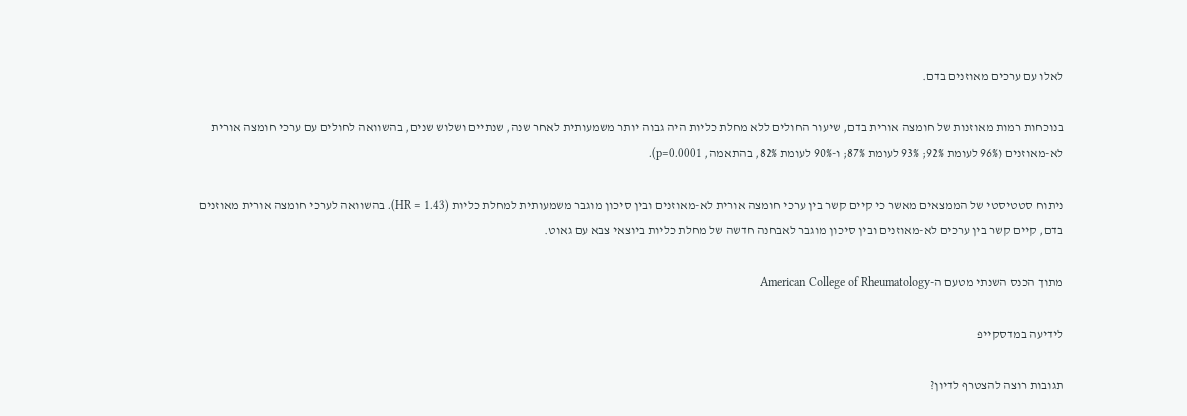לאלו עם ערכים מאוזנים בדם.

בנוכחות רמות מאוזנות של חומצה אורית בדם, שיעור החולים ללא מחלת כליות היה גבוה יותר משמעותית לאחר שנה, שנתיים ושלוש שנים, בהשוואה לחולים עם ערכי חומצה אורית לא-מאוזנים (96% לעומת 92%; 93% לעומת 87%; ו-90% לעומת 82%, בהתאמה, p=0.0001).

ניתוח סטטיסטי של הממצאים מאשר כי קיים קשר בין ערכי חומצה אורית לא-מאוזנים ובין סיכון מוגבר משמעותית למחלת כליות (HR = 1.43). בהשוואה לערכי חומצה אורית מאוזנים בדם, קיים קשר בין ערכים לא-מאוזנים ובין סיכון מוגבר לאבחנה חדשה של מחלת כליות ביוצאי צבא עם גאוט.

מתוך הכנס השנתי מטעם ה-American College of Rheumatology

לידיעה במדסקייפ

תגובות רוצה להצטרף לדיון?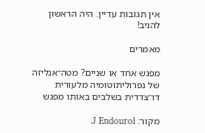אין תגובות עדיין. היה הראשון להגיב!

מאמרים

מפגש אחד או שניים? מטה־אנליזה של נפרוליתוטומיה מלעורית דו־צדדית בשלבים באותו מפגש

מקור: J Endourol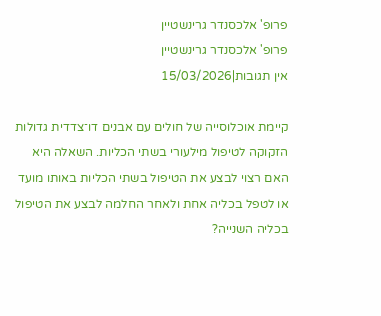פרופ' אלכסנדר גרינשטיין
פרופ' אלכסנדר גרינשטיין
אין תגובות|15/03/2026

קיימת אוכלוסייה של חולים עם אבנים דו־צדדית גדולות הזקוקה לטיפול מילעורי בשתי הכליות. השאלה היא האם רצוי לבצע את הטיפול בשתי הכליות באותו מועד או לטפל בכליה אחת ולאחר החלמה לבצע את הטיפול בכליה השנייה?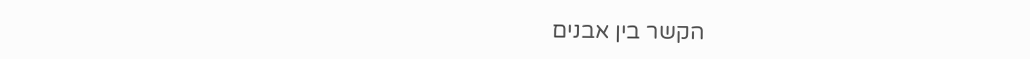הקשר בין אבנים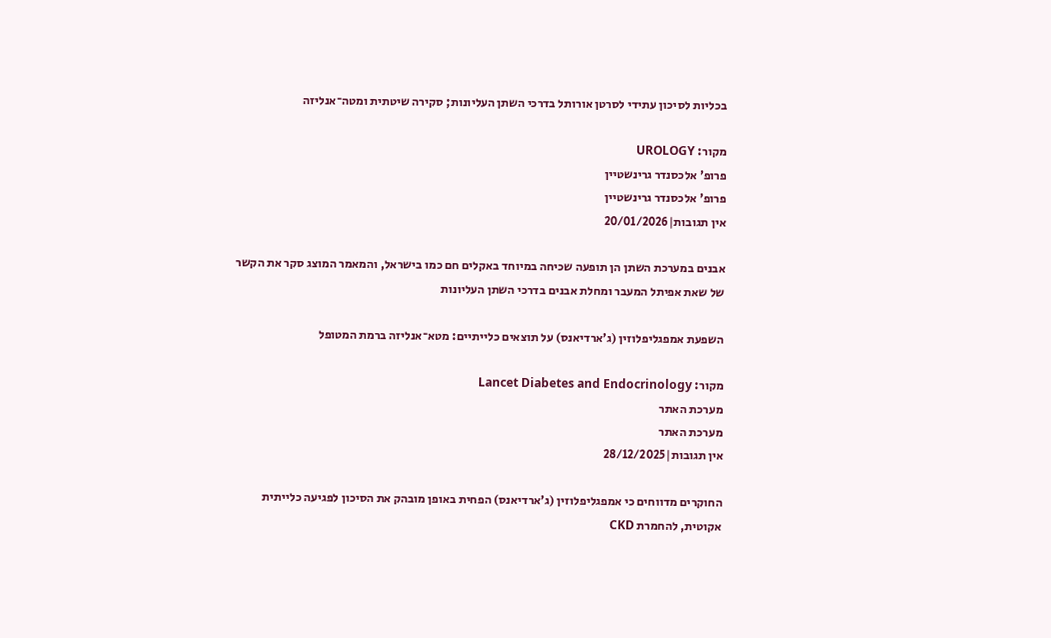בכליות לסיכון עתידי לסרטן אורותל בדרכי השתן העליונות; סקירה שיטתית ומטה־אנליזה

מקור: UROLOGY
פרופ' אלכסנדר גרינשטיין
פרופ' אלכסנדר גרינשטיין
אין תגובות|20/01/2026

אבנים במערכת השתן הן תופעה שכיחה במיוחד באקלים חם כמו בישראל, והמאמר המוצג סקר את הקשר של שאת אפיתל המעבר ומחלת אבנים בדרכי השתן העליונות

השפעת אמפגליפלוזין (ג’ארדיאנס) על תוצאים כלייתיים: מטא־אנליזה ברמת המטופל

מקור: Lancet Diabetes and Endocrinology
מערכת האתר
מערכת האתר
אין תגובות|28/12/2025

החוקרים מדווחים כי אמפגליפלוזין (ג’ארדיאנס) הפחית באופן מובהק את הסיכון לפגיעה כלייתית אקוטית, להחמרת CKD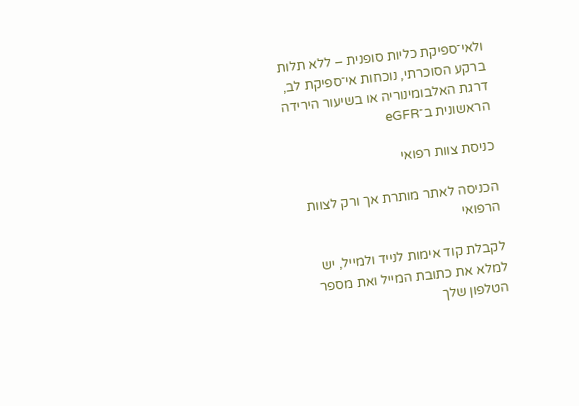ולאי־ספיקת כליות סופנית – ללא תלות ברקע הסוכרתי, נוכחות אי־ספיקת לב, דרגת האלבומינוריה או בשיעור הירידה הראשונית ב־eGFR

כניסת צוות רפואי

הכניסה לאתר מותרת אך ורק לצוות הרפואי

לקבלת קוד אימות לנייד ולמייל, יש למלא את כתובת המייל ואת מספר הטלפון שלך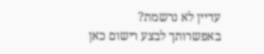עדיין לא נרשמת? באפשרותך לבצע רישום כאן